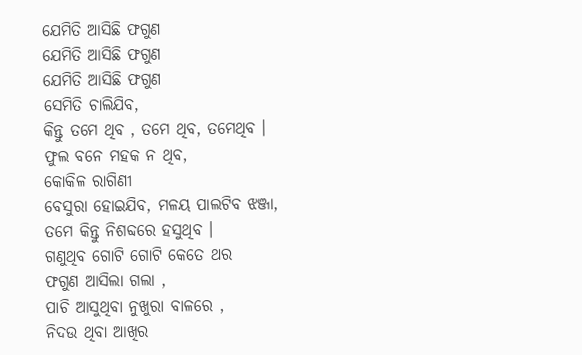ଯେମିତି ଆସିଛି ଫଗୁଣ
ଯେମିତି ଆସିଛି ଫଗୁଣ
ଯେମିତି ଆସିଛି ଫଗୁଣ
ସେମିତି ଚାଲିଯିବ,
କିନ୍ତୁ ତମେ ଥିବ , ତମେ ଥିବ, ତମେଥିବ ।
ଫୁଲ ବନେ ମହକ ନ ଥିବ,
କୋକିଳ ରାଗିଣୀ
ବେସୁରା ହୋଇଯିବ, ମଳୟ ପାଲଟିବ ଝଞ୍ଜା,
ତମେ କିନ୍ତୁ ନିଶବ୍ଦରେ ହସୁଥିବ ।
ଗଣୁଥିବ ଗୋଟି ଗୋଟି କେତେ ଥର
ଫଗୁଣ ଆସିଲା ଗଲା ,
ପାଚି ଆସୁଥିବା ନୁଖୁରା ବାଳରେ ,
ନିଦଉ ଥିବା ଆଖିର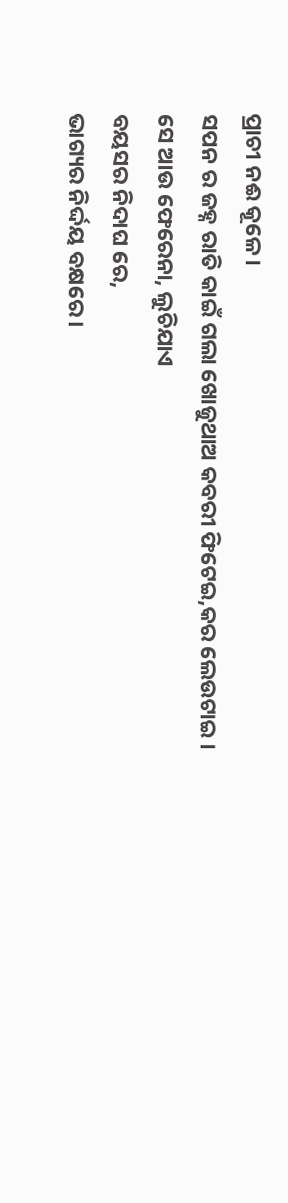ପ୍ରାଚୀ ନଈ କୂଳେ ।
ସପନ ର ଜହ୍ନ ରାତି କାଇଁ ଗଲା ଖୋଜୁଥାଅ କବରୀ ଫିଟେଇ,କର ଲେଉଟାଇ ।
ସେ ଆଉ ଫେରେନା, ଲୁଚିଯାଏ
ବୟସର ନିଦାଘ ରେ,
ଭାଗ୍ୟର ନିର୍ଦ୍ଦୟ ବକ୍ଷରେ।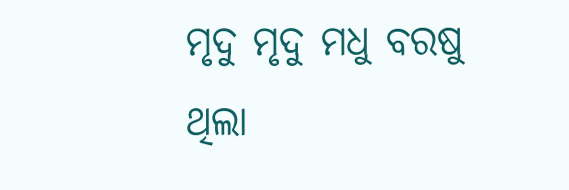ମୃଦୁ ମୃଦୁ ମଧୁ ବରଷୁ ଥିଲା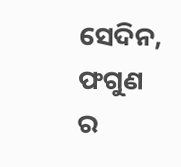ସେଦିନ,
ଫଗୁଣ ର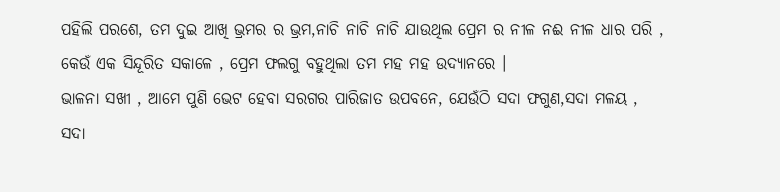ପହିଲି ପରଶେ, ତମ ଦୁଇ ଆଖି ଭ୍ରମର ର ଭ୍ରମ,ନାଚି ନାଚି ନାଚି ଯାଉଥିଲ ପ୍ରେମ ର ନୀଳ ନଈ ନୀଳ ଧାର ପରି , କେଉଁ ଏକ ସିନ୍ଦୂରିତ ସକାଳେ , ପ୍ରେମ ଫଲଗୁ ବହୁଥିଲା ତମ ମହ ମହ ଉଦ୍ୟାନରେ ।
ଭାଳନା ସଖୀ , ଆମେ ପୁଣି ଭେଟ ହେବା ସରଗର ପାରିଜାତ ଉପବନେ, ଯେଉଁଠି ସଦା ଫଗୁଣ,ସଦା ମଳୟ ,
ସଦା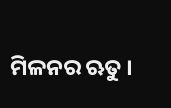ମିଳନର ଋତୁ ।